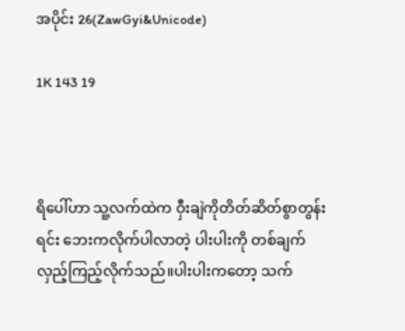အပိုင်း 26(ZawGyi&Unicode)

1K 143 19



ရိပေါ်ဟာ သူ့လက်ထဲက ဝှီးချဲကိုတိတ်ဆိတ်စွာတွန်းရင်း ဘေးကလိုက်ပါလာတဲ့ ပါးပါးကို တစ်ချက်လှည့်ကြည့်လိုက်သည်။ပါးပါးကတော့ သက်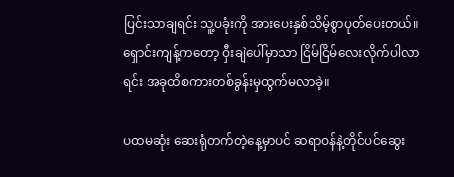ပြင်းသာချရင်း သူ့ပခုံးကို အားပေးနှစ်သိမ့်စွာပုတ်ပေးတယ်။ ရှောင်းကျန့်ကတော့ ဝှီးချဲပေါ်မှာသာ ငြိမ်ငြိမ်လေးလိုက်ပါလာရင်း အခုထိစကားတစ်ခွန်းမှထွက်မလာခဲ့။

ပထမဆုံး ဆေးရုံတက်တဲ့နေ့မှာပင် ဆရာဝန်နဲ့တိုင်ပင်ဆွေး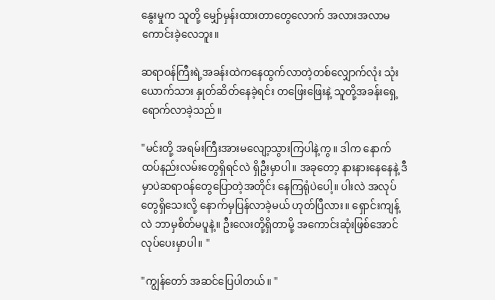နွေးမှုက သူတို့ မျှော်မှန်းထားတာတွေလောက် အလားအလာမကောင်းခဲ့လေဘူး။

ဆရာဝန်ကြီးရဲ့အခန်းထဲကနေထွက်လာတဲ့တစ်လျှောက်လုံး သုံးယောက်သား နှုတ်ဆိတ်နေခဲ့ရင်း တဖြေးဖြေးနဲ့ သူတို့အခန်းရှေ့ရောက်လာခဲ့သည်။

"မင်းတို့ အရမ်းကြီးအားမလျော့သွားကြပါနဲ့ကွ။ ဒါက နောက်ထပ်နည်းလမ်းတွေရှိရင်လဲ ရှိဦးမှာပါ။ အခုတော့ နားနားနေနေနဲ့ ဒီမှာပဲဆရာဝန်တွေပြောတဲ့အတိုင်း နေကြရုံပဲပေါ့။ ပါးလဲ အလုပ်တွေရှိသေးလို့ နောက်မှပြန်လာခဲ့မယ် ဟုတ်ပြီလား။ ရှောင်းကျန့်လဲ ဘာမှစိတ်မပူနဲ့။ ဦးလေးတို့ရှိတာမို့ အကောင်းဆုံးဖြစ်အောင် လုပ်ပေးမှာပါ။ "

"ကျွန်တော် အဆင်ပြေပါတယ်။ "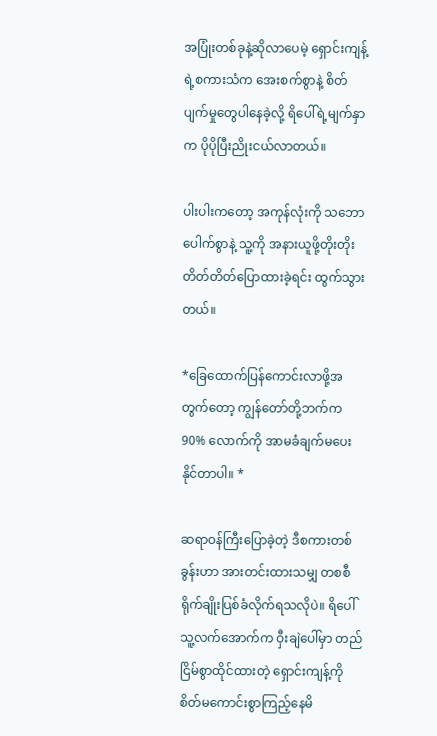အပြုံးတစ်ခုနဲ့ဆိုလာပေမဲ့ ရှောင်းကျန့်ရဲ့စကားသံက အေးစက်စွာနဲ့ စိတ်ပျက်မှုတွေပါနေခဲ့လို့ ရိပေါ်ရဲ့မျက်နှာက ပိုပိုပြီးညိုးငယ်လာတယ်။

ပါးပါးကတော့ အကုန်လုံးကို သဘောပေါက်စွာနဲ့ သူ့ကို အနားယူဖို့တိုးတိုးတိတ်တိတ်ပြောထားခဲ့ရင်း ထွက်သွားတယ်။

*ခြေထောက်ပြန်ကောင်းလာဖို့အတွက်တော့ ကျွန်တော်တို့ဘက်က 90% လောက်ကို အာမခံချက်မပေးနိုင်တာပါ။ *

ဆရာဝန်ကြီးပြောခဲ့တဲ့ ဒီစကားတစ်ခွန်းဟာ အားတင်းထားသမျှ တစစီရိုက်ချိုးပြစ်ခံလိုက်ရသလိုပဲ။ ရိပေါ် သူ့လက်အောက်က ဝှီးချဲပေါ်မှာ တည်ငြိမ်စွာထိုင်ထားတဲ့ ရှောင်းကျန့်ကို စိတ်မကောင်းစွာကြည့်နေမိ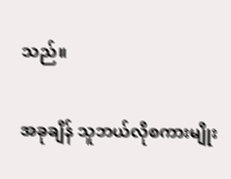သည်။

အခုချိန် သူဘယ်လိုစကားမျိုး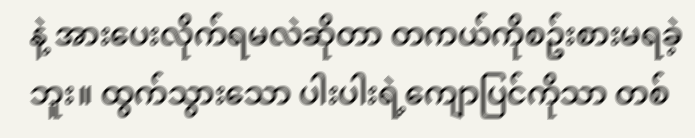နဲ့ အားပေးလိုက်ရမလဲဆိုတာ တကယ်ကိုစဥ်းစားမရခဲ့ဘူး။ ထွက်သွားသော ပါးပါးရဲ့ကျောပြင်ကိုသာ တစ်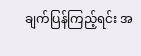ချက်ပြန်ကြည့်ရင်း အ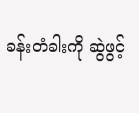ခန်းတံခါးကို ဆွဲဖွင့်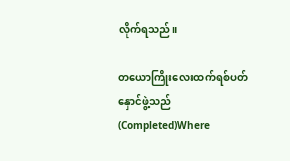လိုက်ရသည်။

တယောကြိုးလေးထက်ရစ်ပတ်နှောင်ဖွဲ့သည်(Completed)Where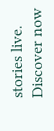stories live. Discover now